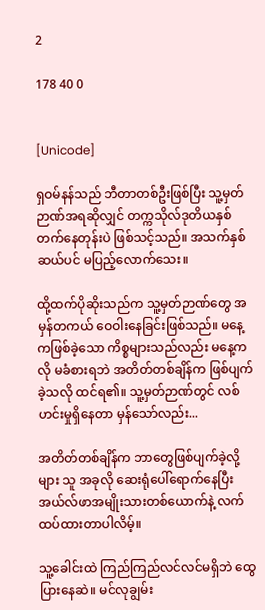2

178 40 0


[Unicode]

ရှဝမ်နန်သည် ဘီတာတစ်ဦးဖြစ်ပြီး သူ့မှတ်ဉာဏ်အရဆိုလျှင် တက္ကသိုလ်ဒုတိယနှစ်တက်နေတုန်းပဲ ဖြစ်သင့်သည်။ အသက်နှစ်ဆယ်ပင် မပြည့်လောက်သေး။

ထို့ထက်ပိုဆိုးသည်က သူ့မှတ်ဉာဏ်တွေ အမှန်တကယ် ဝေဝါးနေခြင်းဖြစ်သည်။ မနေ့ကဖြစ်ခဲ့သော ကိစ္စများသည်လည်း မနေ့ကလို မခံစားရဘဲ အတိတ်တစ်ချိန်က ဖြစ်ပျက်ခဲ့သလို ထင်ရ၏။ သူ့မှတ်ဉာဏ်တွင် လစ်ဟင်းမှုရှိနေတာ မှန်သော်လည်း...

အတိတ်တစ်ချိန်က ဘာတွေဖြစ်ပျက်ခဲ့လို့များ သူ အခုလို ဆေးရုံပေါ်ရောက်နေပြီး အယ်လ်ဖာအမျိုးသားတစ်ယောက်နဲ့ လက်ထပ်ထားတာပါလိမ့်။

သူ့ခေါင်းထဲ ကြည်ကြည်လင်လင်မရှိဘဲ ထွေပြားနေဆဲ။ မင်လုချွမ်း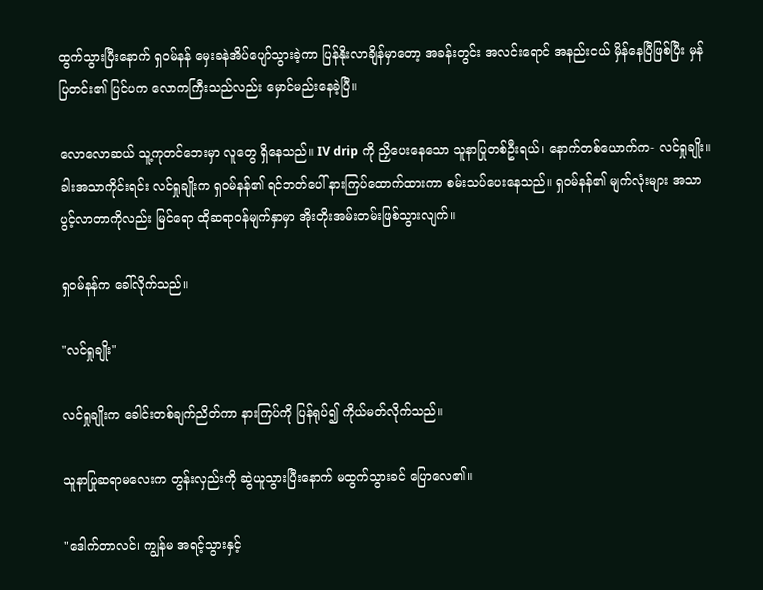ထွက်သွားပြီးနောက် ရှဝမ်နန် မှေးခနဲအိပ်ပျော်သွားခဲ့ကာ ပြန်နိုးလာချိန်မှာတော့ အခန်းတွင်း အလင်းရောင် အနည်းငယ် မှိန်နေပြီဖြစ်ပြီး မှန်ပြတင်း၏ ပြင်ပက လောကကြီးသည်လည်း မှောင်မည်းနေခဲ့ပြီ။

လောလောဆယ် သူ့ကုတင်ဘေးမှာ လူတွေ ရှိနေသည်။ IV drip ကို ညှိပေးနေသော သူနာပြုတစ်ဦးရယ်၊ နောက်တစ်ယောက်က- လင်ရှုချိုး။ ခါးအသာကိုင်းရင်း လင်ရှုချိုးက ရှဝမ်နန်၏ ရင်ဘတ်ပေါ် နားကြပ်ထောက်ထားကာ စမ်းသပ်ပေးနေသည်။ ရှဝမ်နန်၏ မျက်လုံးများ အသာပွင့်လာတာကိုလည်း မြင်ရော ထိုဆရာဝန်မျက်နှာမှာ အိုးတိုးအမ်းတမ်းဖြစ်သွားလျက်။

ရှဝမ်နန်က ခေါ်လိုက်သည်။

"လင်ရှုချိုး"

လင်ရှုချိုးက ခေါင်းတစ်ချက်ညိတ်ကာ နားကြပ်ကို ပြန်ရုပ်၍ ကိုယ်မတ်လိုက်သည်။

သူနာပြုဆရာမလေးက တွန်းလှည်းကို ဆွဲယူသွားပြီးနောက် မထွက်သွားခင် ပြောလေ၏။

"ဒေါက်တာလင်၊ ကျွန်မ အရင့်သွားနှင့်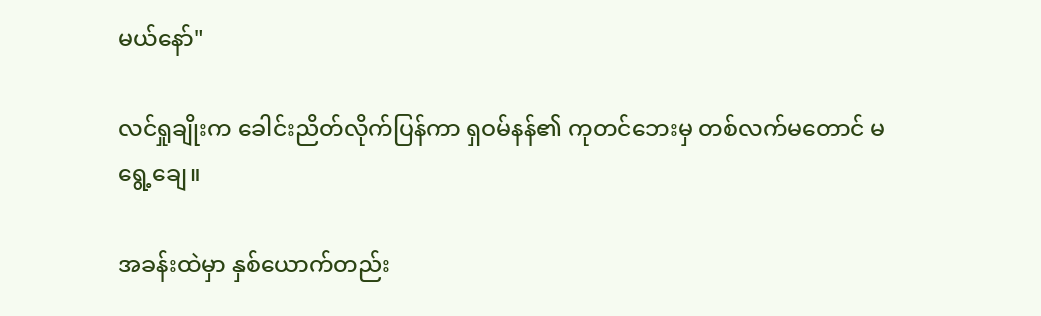မယ်‌နော်"

လင်ရှုချိုးက ခေါင်းညိတ်လိုက်ပြန်ကာ ရှဝမ်နန်၏ ကုတင်ဘေးမှ တစ်လက်မတောင် မရွေ့ချေ။

အခန်းထဲမှာ နှစ်ယောက်တည်း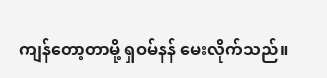ကျန်တော့တာမို့ ရှဝမ်နန် မေးလိုက်သည်။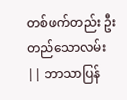တစ်ဖက်တည်း ဦးတည်သောလမ်း || ဘာသာပြန်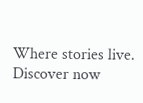Where stories live. Discover now